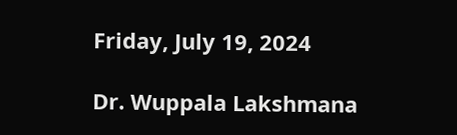Friday, July 19, 2024

Dr. Wuppala Lakshmana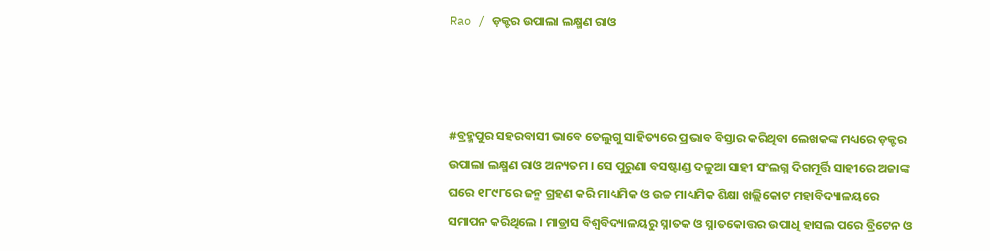Rao / ଡ଼କ୍ଟର ଉପାଲା ଲକ୍ଷ୍ମଣ ରାଓ



#ବ୍ରହ୍ମପୁର ସହରବାସୀ ଭାବେ ତେଲୁଗୁ ସାହିତ୍ୟରେ ପ୍ରଭାବ ବିସ୍ତାର କରିଥିବା ଲେଖକଙ୍କ ମଧ୍ୟରେ ଡ଼କ୍ଟର ଉପାଲା ଲକ୍ଷ୍ମଣ ରାଓ ଅନ୍ୟତମ । ସେ ପୁରୁଣା ବସଷ୍ଟାଣ୍ଡ ଦଳୁଆ ସାହୀ ସଂଲଗ୍ନ ଦିଗମୂର୍ତ୍ତି ସାହୀରେ ଅଜାଙ୍କ ଘରେ ୧୮୯୮ରେ ଜନ୍ମ ଗ୍ରହଣ କରି ମାଧ୍ୟମିକ ଓ ଉଚ୍ଚ ମାଧ୍ୟମିକ ଶିକ୍ଷା ଖଲ୍ଲିକୋଟ ମହାବିଦ୍ୟାଳୟରେ ସମାପନ କରିଥିଲେ । ମାଡ୍ରାସ ବିଶ୍ୱବିଦ୍ୟାଳୟରୁ ସ୍ନାତକ ଓ ସ୍ନାତକୋତ୍ତର ଉପାଧି ହାସଲ ପରେ ବ୍ରିଟେନ ଓ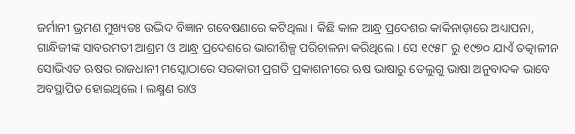ଜର୍ମାନୀ ଭ୍ରମଣ ମୁଖ୍ୟତଃ ଉଦ୍ଭିଦ ବିଜ୍ଞାନ ଗବେଷଣାରେ କଟିଥିଲା । କିଛି କାଳ ଆନ୍ଧ୍ର ପ୍ରଦେଶର କାକିନାଡ଼ାରେ ଅଧ୍ୟାପନା, ଗାନ୍ଧିଜୀଙ୍କ ସାବରମତୀ ଆଶ୍ରମ ଓ ଆନ୍ଧ୍ର ପ୍ରଦେଶରେ ଭାରୀଶିଳ୍ପ ପରିଚାଳନା କରିଥିଲେ । ସେ ୧୯୫୮ ରୁ ୧୯୭୦ ଯାଏଁ ତତ୍କାଳୀନ ସୋଭିଏତ ଋଷର ରାଜଧାନୀ ମସ୍କୋଠାରେ ସରକାରୀ ପ୍ରଗତି ପ୍ରକାଶନୀରେ ଋଷ ଭାଷାରୁ ତେଲୁଗୁ ଭାଷା ଅନୁବାଦକ ଭାବେ ଅବସ୍ଥାପିତ ହୋଇଥିଲେ । ଲକ୍ଷ୍ମଣ ରାଓ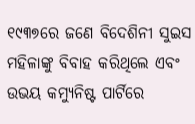୧୯୩୭ରେ ଜଣେ ବିଦେଶିନୀ ସୁଇସ ମହିଳାଙ୍କୁ ବିବାହ କରିଥିଲେ ଏବଂ ଉଭୟ କମ୍ୟୁନିଷ୍ଟ ପାର୍ଟିରେ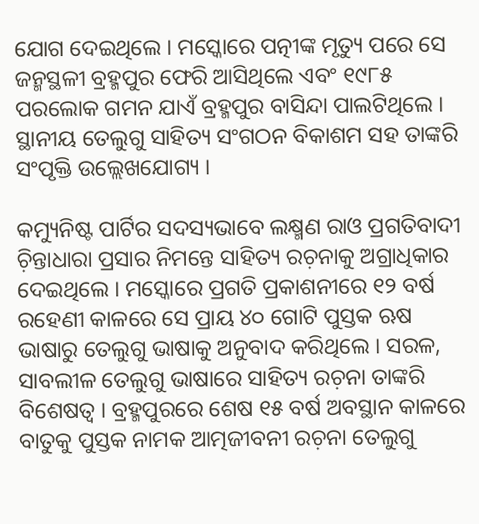ଯୋଗ ଦେଇଥିଲେ । ମସ୍କୋରେ ପତ୍ନୀଙ୍କ ମୃତ୍ୟୁ ପରେ ସେ ଜନ୍ମସ୍ଥଳୀ ବ୍ରହ୍ମପୁର ଫେରି ଆସିଥିଲେ ଏବଂ ୧୯୮୫ ପରଲୋକ ଗମନ ଯାଏଁ ବ୍ରହ୍ମପୁର ବାସିନ୍ଦା ପାଲଟିଥିଲେ । ସ୍ଥାନୀୟ ତେଲୁଗୁ ସାହିତ୍ୟ ସଂଗଠନ ବିକାଶମ ସହ ତାଙ୍କରି ସଂପୃକ୍ତି ଉଲ୍ଲେଖଯୋଗ୍ୟ ।

କମ୍ୟୁନିଷ୍ଟ ପାର୍ଟିର ସଦସ୍ୟଭାବେ ଲକ୍ଷ୍ମଣ ରାଓ ପ୍ରଗତିବାଦୀ ଚ଼ିନ୍ତାଧାରା ପ୍ରସାର ନିମନ୍ତେ ସାହିତ୍ୟ ରଚ଼ନାକୁ ଅଗ୍ରାଧିକାର ଦେଇଥିଲେ । ମସ୍କୋରେ ପ୍ରଗତି ପ୍ରକାଶନୀରେ ୧୨ ବର୍ଷ ରହେଣୀ କାଳରେ ସେ ପ୍ରାୟ ୪୦ ଗୋଟି ପୁସ୍ତକ ଋଷ ଭାଷାରୁ ତେଲୁଗୁ ଭାଷାକୁ ଅନୁବାଦ କରିଥିଲେ । ସରଳ, ସାବଲୀଳ ତେଲୁଗୁ ଭାଷାରେ ସାହିତ୍ୟ ରଚ଼ନା ତାଙ୍କରି ବିଶେଷତ୍ୱ । ବ୍ରହ୍ମପୁରରେ ଶେଷ ୧୫ ବର୍ଷ ଅବସ୍ଥାନ କାଳରେ ବାତୁକୁ ପୁସ୍ତକ ନାମକ ଆତ୍ମଜୀବନୀ ରଚ଼ନା ତେଲୁଗୁ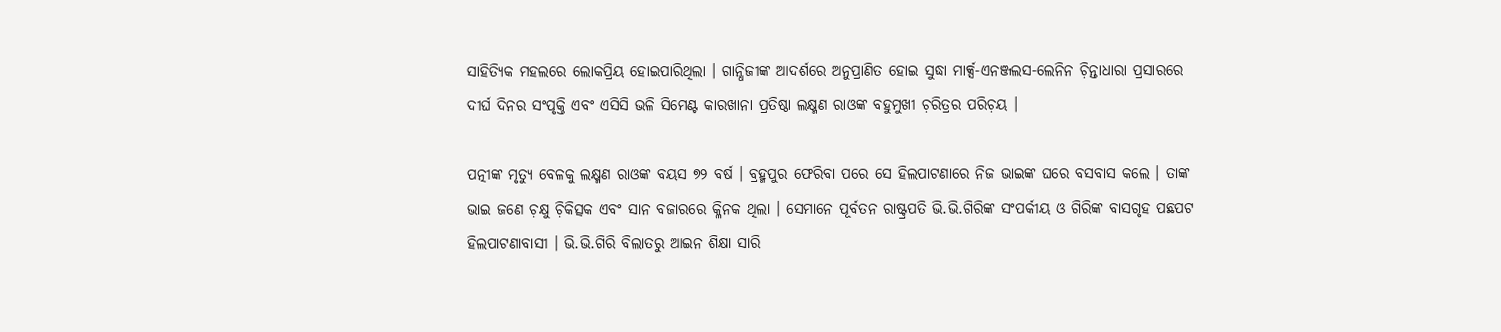ସାହିତ୍ୟିକ ମହଲରେ ଲୋକପ୍ରିୟ ହୋଇପାରିଥିଲା । ଗାନ୍ଧିଜୀଙ୍କ ଆଦର୍ଶରେ ଅନୁପ୍ରାଣିତ ହୋଇ ସୁଦ୍ଧା ମାର୍କ୍ସ-ଏନଞ୍ଜଲସ-ଲେନିନ ଚ଼ିନ୍ତାଧାରା ପ୍ରସାରରେ ଦୀର୍ଘ ଦିନର ସଂପୃକ୍ତି ଏବଂ ଏସିସି ଭଳି ସିମେଣ୍ଟ କାରଖାନା ପ୍ରତିଷ୍ଠା ଲକ୍ଷ୍ମଣ ରାଓଙ୍କ ବହୁମୁଖୀ ଚ଼ରିତ୍ରର ପରିଚ଼ୟ ।

ପତ୍ନୀଙ୍କ ମୃତ୍ୟୁ ବେଳକୁ ଲକ୍ଷ୍ମଣ ରାଓଙ୍କ ବୟସ ୭୨ ବର୍ଷ । ବ୍ରହ୍ମପୁର ଫେରିବା ପରେ ସେ ହିଲପାଟଣାରେ ନିଜ ଭାଇଙ୍କ ଘରେ ବସବାସ କଲେ । ତାଙ୍କ ଭାଇ ଜଣେ ଚ଼କ୍ଷୁ ଚ଼ିକିତ୍ସକ ଏବଂ ସାନ ବଜାରରେ କ୍ଳିନକ ଥିଲା । ସେମାନେ ପୂର୍ବତନ ରାଷ୍ଟ୍ରପତି ଭି.ଭି.ଗିରିଙ୍କ ସଂପର୍କୀୟ ଓ ଗିରିଙ୍କ ବାସଗୃହ ପଛପଟ ହିଲପାଟଣାବାସୀ । ଭି.ଭି.ଗିରି ବିଲାତରୁ ଆଇନ ଶିକ୍ଷା ସାରି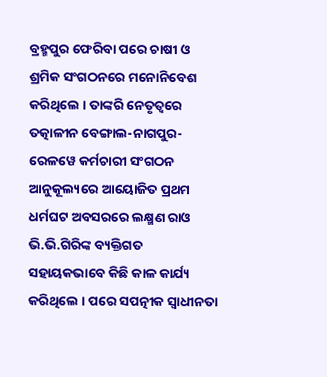ବ୍ରହ୍ମପୁର ଫେରିବା ପରେ ଚାଷୀ ଓ ଶ୍ରମିକ ସଂଗଠନରେ ମନୋନିବେଶ କରିଥିଲେ । ତାଙ୍କରି ନେତୃତ୍ୱରେ ତତ୍କାଳୀନ ବେଙ୍ଗାଲ-ନାଗପୁର-ରେଳୱେ କର୍ମଚାରୀ ସଂଗଠନ ଆନୁକୂଲ୍ୟରେ ଆୟୋଜିତ ପ୍ରଥମ ଧର୍ମଘଟ ଅବସରରେ ଲକ୍ଷ୍ମଣ ରାଓ ଭି.ଭି.ଗିରିଙ୍କ ବ୍ୟକ୍ତିଗତ ସହାୟକଭାବେ କିଛି କାଳ କାର୍ଯ୍ୟ କରିଥିଲେ । ପରେ ସପତ୍ନୀକ ସ୍ୱାଧୀନତା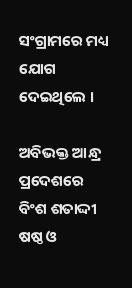ସଂଗ୍ରାମରେ ମଧ୍ୟ ଯୋଗ ଦେଇଥିଲେ ।

ଅବିଭକ୍ତ ଆନ୍ଧ୍ର ପ୍ରଦେଶରେ ବିଂଶ ଶତାଦ୍ଦୀ ଷଷ୍ଠ ଓ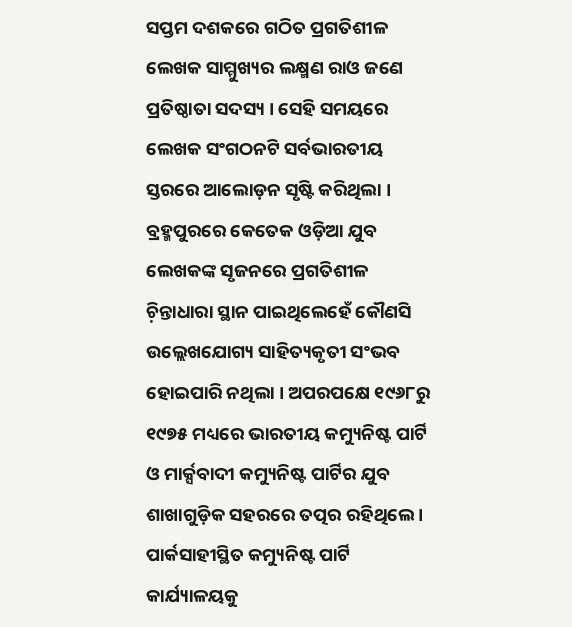ସପ୍ତମ ଦଶକରେ ଗଠିତ ପ୍ରଗତିଶୀଳ ଲେଖକ ସାମ୍ମୁଖ୍ୟର ଲକ୍ଷ୍ମଣ ରାଓ ଜଣେ ପ୍ରତିଷ୍ଠାତା ସଦସ୍ୟ । ସେହି ସମୟରେ ଲେଖକ ସଂଗଠନଟି ସର୍ବଭାରତୀୟ ସ୍ତରରେ ଆଲୋଡ଼ନ ସୃଷ୍ଟି କରିଥିଲା । ବ୍ରହ୍ମପୁରରେ କେତେକ ଓଡ଼ିଆ ଯୁବ ଲେଖକଙ୍କ ସୃଜନରେ ପ୍ରଗତିଶୀଳ ଚ଼ିନ୍ତାଧାରା ସ୍ଥାନ ପାଇଥିଲେହେଁ କୌଣସି ଉଲ୍ଲେଖଯୋଗ୍ୟ ସାହିତ୍ୟକୃତୀ ସଂଭବ ହୋଇପାରି ନଥିଲା । ଅପରପକ୍ଷେ ୧୯୬୮ରୁ ୧୯୭୫ ମଧ୍ୟରେ ଭାରତୀୟ କମ୍ୟୁନିଷ୍ଟ ପାର୍ଟି ଓ ମାର୍କ୍ସବାଦୀ କମ୍ୟୁନିଷ୍ଟ ପାର୍ଟିର ଯୁବ ଶାଖାଗୁଡ଼ିକ ସହରରେ ତତ୍ପର ରହିଥିଲେ । ପାର୍କସାହୀସ୍ଥିତ କମ୍ୟୁନିଷ୍ଟ ପାର୍ଟି କାର୍ଯ୍ୟାଳୟକୁ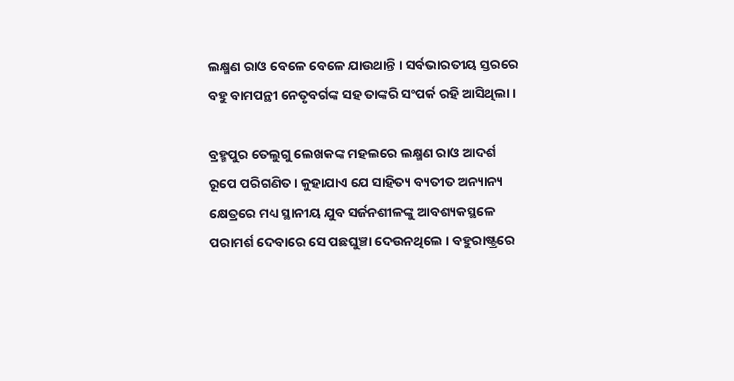ଲକ୍ଷ୍ମଣ ରାଓ ବେଳେ ବେଳେ ଯାଉଥାନ୍ତି । ସର୍ବଭାରତୀୟ ସ୍ତରରେ ବହୁ ବାମପନ୍ଥୀ ନେତୃବର୍ଗଙ୍କ ସହ ତାଙ୍କରି ସଂପର୍କ ରହି ଆସିଥିଲା ।

ବ୍ରହ୍ମପୁର ତେଲୁଗୁ ଲେଖକଙ୍କ ମହଲରେ ଲକ୍ଷ୍ମଣ ରାଓ ଆଦର୍ଶ ରୂପେ ପରିଗଣିତ । କୁହାଯାଏ ଯେ ସାହିତ୍ୟ ବ୍ୟତୀତ ଅନ୍ୟାନ୍ୟ କ୍ଷେତ୍ରରେ ମଧ୍ୟ ସ୍ଥାନୀୟ ଯୁବ ସର୍ଜନଶୀଳଙ୍କୁ ଆବଶ୍ୟକସ୍ଥଳେ ପରାମର୍ଶ ଦେବାରେ ସେ ପଛଘୁଞ୍ଚା ଦେଉନଥିଲେ । ବହୁରାଷ୍ଟ୍ରରେ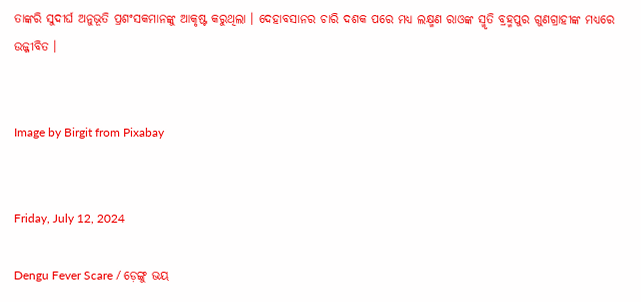ତାଙ୍କରି ସୁଦୀର୍ଘ ଅନୁଭୂତି ପ୍ରଶଂସକମାନଙ୍କୁ ଆକୃଷ୍ଟ କରୁଥିଲା । ଦେହାବସାନର ଚାରି ଦଶକ ପରେ ମଧ୍ୟ ଲକ୍ଷ୍ମଣ ରାଓଙ୍କ ସ୍ମୃତି ବ୍ରହ୍ମପୁର ଗୁଣଗ୍ରାହୀଙ୍କ ମଧ୍ୟରେ ଉଜ୍ଜୀବିତ ।


Image by Birgit from Pixabay


Friday, July 12, 2024

Dengu Fever Scare / ଡ଼େଙ୍ଗୁ ଭୟ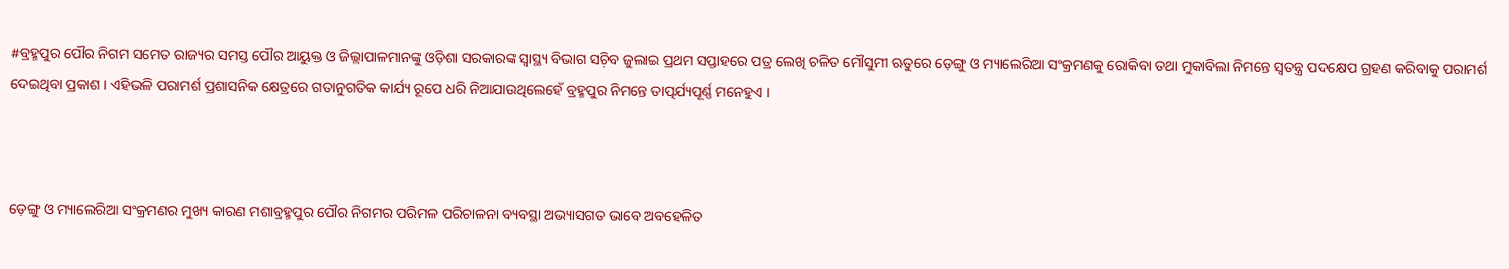#ବ୍ରହ୍ମପୁର ପୌର ନିଗମ ସମେତ ରାଜ୍ୟର ସମସ୍ତ ପୌର ଆୟୁକ୍ତ ଓ ଜିଲ୍ଲାପାଳମାନଙ୍କୁ ଓଡ଼ିଶା ସରକାରଙ୍କ ସ୍ୱାସ୍ଥ୍ୟ ବିଭାଗ ସଚ଼ିବ ଜୁଲାଇ ପ୍ରଥମ ସପ୍ତାହରେ ପତ୍ର ଲେଖି ଚଳିତ ମୌସୁମୀ ଋତୁରେ ଡ଼େଙ୍ଗୁ ଓ ମ୍ୟାଲେରିଆ ସଂକ୍ରମଣକୁ ରୋକିବା ତଥା ମୁକାବିଲା ନିମନ୍ତେ ସ୍ୱତନ୍ତ୍ର ପଦକ୍ଷେପ ଗ୍ରହଣ କରିବାକୁ ପରାମର୍ଶ ଦେଇଥିବା ପ୍ରକାଶ । ଏହିଭଳି ପରାମର୍ଶ ପ୍ରଶାସନିକ କ୍ଷେତ୍ରରେ ଗତାନୁଗତିକ କାର୍ଯ୍ୟ ରୂପେ ଧରି ନିଆଯାଉଥିଲେହେଁ ବ୍ରହ୍ମପୁର ନିମନ୍ତେ ତାତ୍ପର୍ଯ୍ୟପୂର୍ଣ୍ଣ ମନେହୁଏ ।



ଡ଼େଙ୍ଗୁ ଓ ମ୍ୟାଲେରିଆ ସଂକ୍ରମଣର ମୁଖ୍ୟ କାରଣ ମଶାବ୍ରହ୍ମପୁର ପୌର ନିଗମର ପରିମଳ ପରିଚାଳନା ବ୍ୟବସ୍ଥା ଅଭ୍ୟାସଗତ ଭାବେ ଅବହେଳିତ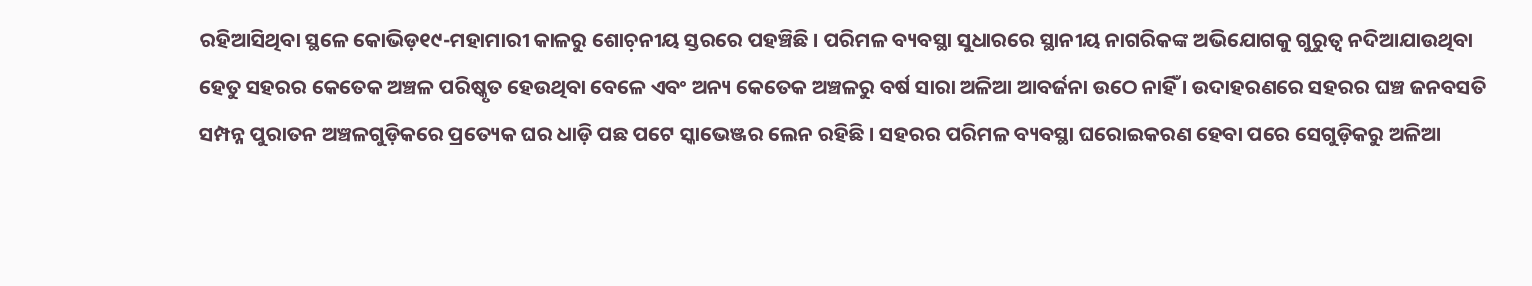ରହିଆସିଥିବା ସ୍ଥଳେ କୋଭିଡ଼୧୯-ମହାମାରୀ କାଳରୁ ଶୋଚ଼ନୀୟ ସ୍ତରରେ ପହଞ୍ଚିଛି । ପରିମଳ ବ୍ୟବସ୍ଥା ସୁଧାରରେ ସ୍ଥାନୀୟ ନାଗରିକଙ୍କ ଅଭିଯୋଗକୁ ଗୁରୁତ୍ୱ ନଦିଆଯାଉଥିବା ହେତୁ ସହରର କେତେକ ଅଞ୍ଚଳ ପରିଷ୍କୃତ ହେଉଥିବା ବେଳେ ଏବଂ ଅନ୍ୟ କେତେକ ଅଞ୍ଚଳରୁ ବର୍ଷ ସାରା ଅଳିଆ ଆବର୍ଜନା ଉଠେ ନାହିଁ । ଉଦାହରଣରେ ସହରର ଘଞ୍ଚ ଜନବସତି ସମ୍ପନ୍ନ ପୁରାତନ ଅଞ୍ଚଳଗୁଡ଼ିକରେ ପ୍ରତ୍ୟେକ ଘର ଧାଡ଼ି ପଛ ପଟେ ସ୍କାଭେଞ୍ଜର ଲେନ ରହିଛି । ସହରର ପରିମଳ ବ୍ୟବସ୍ଥା ଘରୋଇକରଣ ହେବା ପରେ ସେଗୁଡ଼ିକରୁ ଅଳିଆ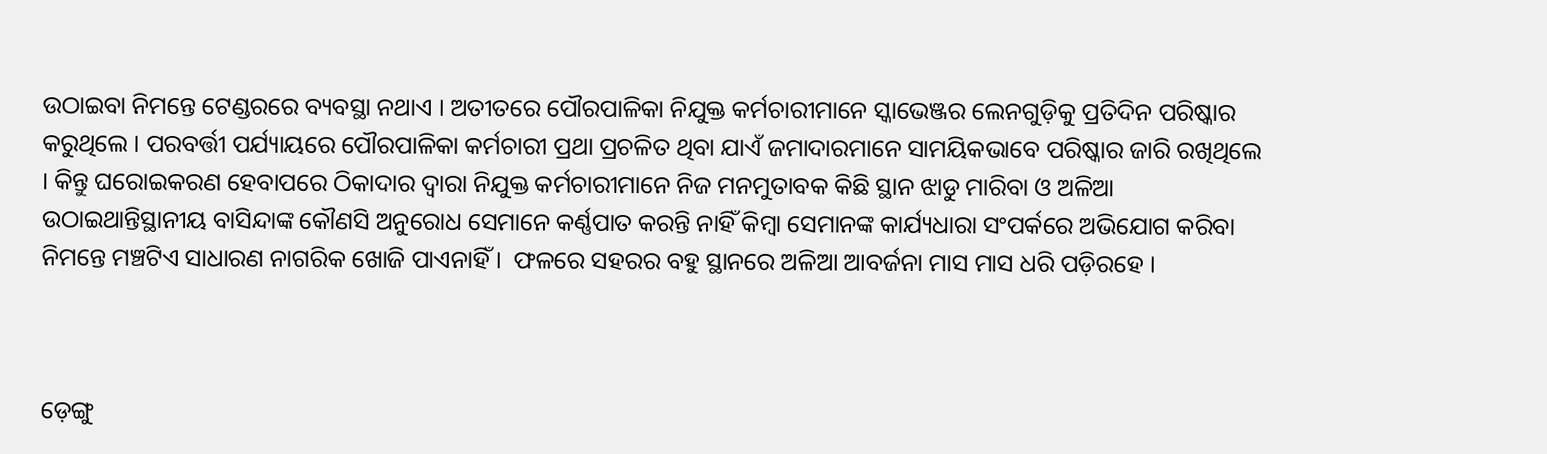ଉଠାଇବା ନିମନ୍ତେ ଟେଣ୍ଡରରେ ବ୍ୟବସ୍ଥା ନଥାଏ । ଅତୀତରେ ପୌରପାଳିକା ନିଯୁକ୍ତ କର୍ମଚାରୀମାନେ ସ୍କାଭେଞ୍ଜର ଲେନଗୁଡ଼ିକୁ ପ୍ରତିଦିନ ପରିଷ୍କାର କରୁଥିଲେ । ପରବର୍ତ୍ତୀ ପର୍ଯ୍ୟାୟରେ ପୌରପାଳିକା କର୍ମଚାରୀ ପ୍ରଥା ପ୍ରଚଳିତ ଥିବା ଯାଏଁ ଜମାଦାରମାନେ ସାମୟିକଭାବେ ପରିଷ୍କାର ଜାରି ରଖିଥିଲେ । କିନ୍ତୁ ଘରୋଇକରଣ ହେବାପରେ ଠିକାଦାର ଦ୍ୱାରା ନିଯୁକ୍ତ କର୍ମଚାରୀମାନେ ନିଜ ମନମୁତାବକ କିଛି ସ୍ଥାନ ଝାଡୁ ମାରିବା ଓ ଅଳିଆ ଉଠାଇଥାନ୍ତିସ୍ଥାନୀୟ ବାସିନ୍ଦାଙ୍କ କୌଣସି ଅନୁରୋଧ ସେମାନେ କର୍ଣ୍ଣପାତ କରନ୍ତି ନାହିଁ କିମ୍ୱା ସେମାନଙ୍କ କାର୍ଯ୍ୟଧାରା ସଂପର୍କରେ ଅଭିଯୋଗ କରିବା ନିମନ୍ତେ ମଞ୍ଚଟିଏ ସାଧାରଣ ନାଗରିକ ଖୋଜି ପାଏନାହିଁ ।  ଫଳରେ ସହରର ବହୁ ସ୍ଥାନରେ ଅଳିଆ ଆବର୍ଜନା ମାସ ମାସ ଧରି ପଡ଼ିରହେ ।



ଡ଼େଙ୍ଗୁ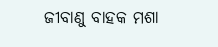ଜୀବାଣୁ ବାହକ ମଶା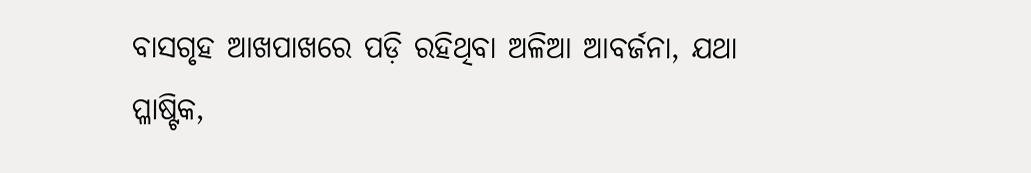ବାସଗୃହ ଆଖପାଖରେ ପଡ଼ି ରହିଥିବା ଅଳିଆ ଆବର୍ଜନା, ଯଥା ପ୍ଳାଷ୍ଟିକ,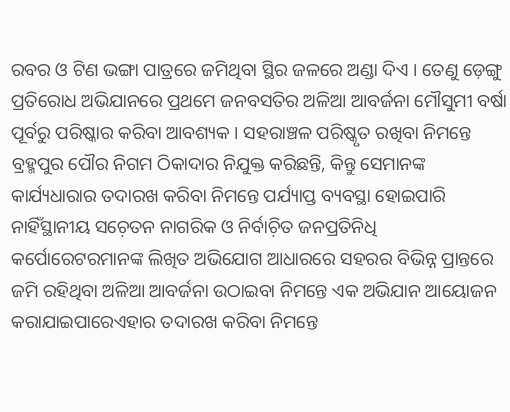ରବର ଓ ଟିଣ ଭଙ୍ଗା ପାତ୍ରରେ ଜମିଥିବା ସ୍ଥିର ଜଳରେ ଅଣ୍ଡା ଦିଏ । ତେଣୁ ଡ଼େଙ୍ଗୁ ପ୍ରତିରୋଧ ଅଭିଯାନରେ ପ୍ରଥମେ ଜନବସତିର ଅଳିଆ ଆବର୍ଜନା ମୌସୁମୀ ବର୍ଷା ପୂର୍ବରୁ ପରିଷ୍କାର କରିବା ଆବଶ୍ୟକ । ସହରାଞ୍ଚଳ ପରିଷ୍କୃତ ରଖିବା ନିମନ୍ତେ ବ୍ରହ୍ମପୁର ପୌର ନିଗମ ଠିକାଦାର ନିଯୁକ୍ତ କରିଛନ୍ତି, କିନ୍ତୁ ସେମାନଙ୍କ କାର୍ଯ୍ୟଧାରାର ତଦାରଖ କରିବା ନିମନ୍ତେ ପର୍ଯ୍ୟାପ୍ତ ବ୍ୟବସ୍ଥା ହୋଇପାରି ନାହିଁସ୍ଥାନୀୟ ସଚ଼େତନ ନାଗରିକ ଓ ନିର୍ବାଚ଼ିତ ଜନପ୍ରତିନିଧି କର୍ପୋରେଟରମାନଙ୍କ ଲିଖିତ ଅଭିଯୋଗ ଆଧାରରେ ସହରର ବିଭିନ୍ନ ପ୍ରାନ୍ତରେ ଜମି ରହିଥିବା ଅଳିଆ ଆବର୍ଜନା ଉଠାଇବା ନିମନ୍ତେ ଏକ ଅଭିଯାନ ଆୟୋଜନ କରାଯାଇପାରେଏହାର ତଦାରଖ କରିବା ନିମନ୍ତେ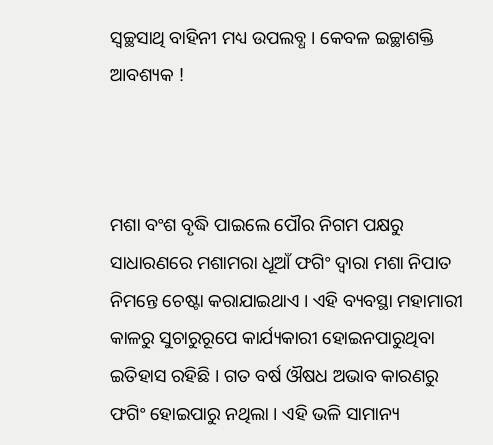ସ୍ୱଚ୍ଛସାଥି ବାହିନୀ ମଧ୍ୟ ଉପଲବ୍ଧ । କେବଳ ଇଚ୍ଛାଶକ୍ତି ଆବଶ୍ୟକ !



ମଶା ବଂଶ ବୃଦ୍ଧି ପାଇଲେ ପୌର ନିଗମ ପକ୍ଷରୁ ସାଧାରଣରେ ମଶାମରା ଧୂଆଁ ଫଗିଂ ଦ୍ୱାରା ମଶା ନିପାତ ନିମନ୍ତେ ଚେଷ୍ଟା କରାଯାଇଥାଏ । ଏହି ବ୍ୟବସ୍ଥା ମହାମାରୀ କାଳରୁ ସୁଚାରୁରୂପେ କାର୍ଯ୍ୟକାରୀ ହୋଇନପାରୁଥିବା ଇତିହାସ ରହିଛି । ଗତ ବର୍ଷ ଔଷଧ ଅଭାବ କାରଣରୁ ଫଗିଂ ହୋଇପାରୁ ନଥିଲା । ଏହି ଭଳି ସାମାନ୍ୟ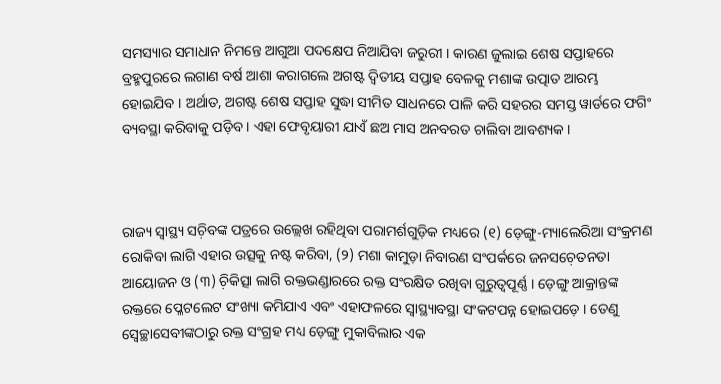ସମସ୍ୟାର ସମାଧାନ ନିମନ୍ତେ ଆଗୁଆ ପଦକ୍ଷେପ ନିଆଯିବା ଜରୁରୀ । କାରଣ ଜୁଲାଇ ଶେଷ ସପ୍ତାହରେ ବ୍ରହ୍ମପୁରରେ ଲଗାଣ ବର୍ଷ ଆଶା କରାଗଲେ ଅଗଷ୍ଟ ଦ୍ୱିତୀୟ ସପ୍ତାହ ବେଳକୁ ମଶାଙ୍କ ଉତ୍ପାତ ଆରମ୍ଭ ହୋଇଯିବ । ଅର୍ଥାତ, ଅଗଷ୍ଟ ଶେଷ ସପ୍ତାହ ସୁଦ୍ଧା ସୀମିତ ସାଧନରେ ପାଳି କରି ସହରର ସମସ୍ତ ୱାର୍ଡରେ ଫଗିଂ ବ୍ୟବସ୍ଥା କରିବାକୁ ପଡ଼ିବ । ଏହା ଫେବୃୟାରୀ ଯାଏଁ ଛଅ ମାସ ଅନବରତ ଚାଲିବା ଆବଶ୍ୟକ ।



ରାଜ୍ୟ ସ୍ୱାସ୍ଥ୍ୟ ସଚ଼ିବଙ୍କ ପତ୍ରରେ ଉଲ୍ଲେଖ ରହିଥିବା ପରାମର୍ଶଗୁଡ଼ିକ ମଧ୍ୟରେ (୧) ଡ଼େଙ୍ଗୁ-ମ୍ୟାଲେରିଆ ସଂକ୍ରମଣ ରୋକିବା ଲାଗି ଏହାର ଉତ୍ସକୁ ନଷ୍ଟ କରିବା, (୨) ମଶା କାମୁଡ଼ା ନିବାରଣ ସଂପର୍କରେ ଜନସଚ଼େତନତା ଆୟୋଜନ ଓ (୩) ଚ଼ିକିତ୍ସା ଲାଗି ରକ୍ତଭଣ୍ଡାରରେ ରକ୍ତ ସଂରକ୍ଷିତ ରଖିବା ଗୁରୁତ୍ୱପୂର୍ଣ୍ଣ । ଡ଼େଙ୍ଗୁ ଆକ୍ରାନ୍ତଙ୍କ ରକ୍ତରେ ପ୍ଳେଟଲେଟ ସଂଖ୍ୟା କମିଯାଏ ଏବଂ ଏହାଫଳରେ ସ୍ୱାସ୍ଥ୍ୟାବସ୍ଥା ସଂକଟପନ୍ନ ହୋଇପଡ଼େ । ତେଣୁ ସ୍ୱେଚ୍ଛାସେବୀଙ୍କଠାରୁ ରକ୍ତ ସଂଗ୍ରହ ମଧ୍ୟ ଡ଼େଙ୍ଗୁ ମୁକାବିଲାର ଏକ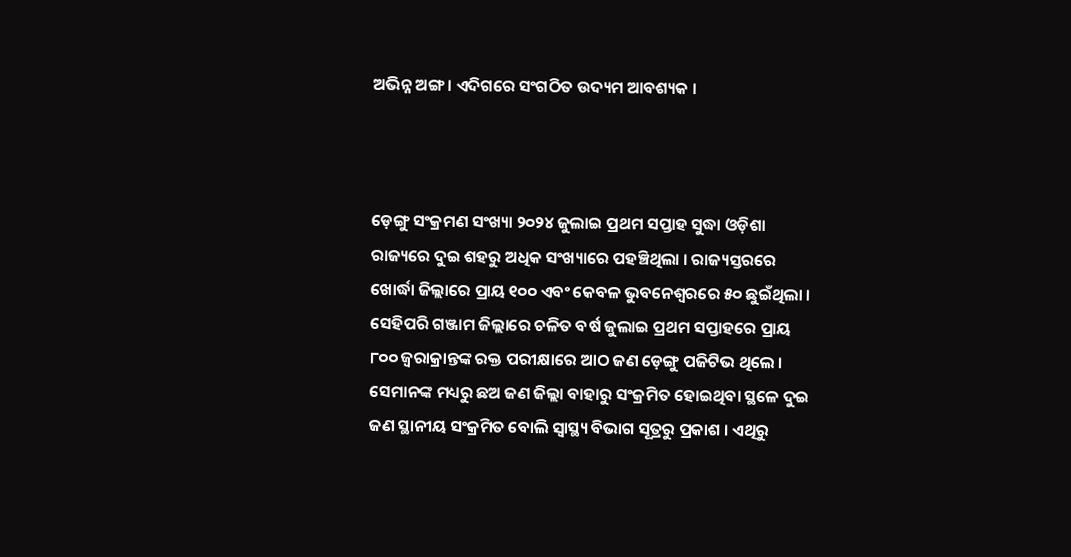ଅଭିନ୍ନ ଅଙ୍ଗ । ଏଦିଗରେ ସଂଗଠିତ ଉଦ୍ୟମ ଆବଶ୍ୟକ ।



ଡ଼େଙ୍ଗୁ ସଂକ୍ରମଣ ସଂଖ୍ୟା ୨୦୨୪ ଜୁଲାଇ ପ୍ରଥମ ସପ୍ତାହ ସୁଦ୍ଧା ଓଡ଼ିଶା ରାଜ୍ୟରେ ଦୁଇ ଶହରୁ ଅଧିକ ସଂଖ୍ୟାରେ ପହଞ୍ଚିଥିଲା । ରାଜ୍ୟସ୍ତରରେ ଖୋର୍ଦ୍ଧା ଜିଲ୍ଲାରେ ପ୍ରାୟ ୧୦୦ ଏବଂ କେବଳ ଭୁବନେଶ୍ୱରରେ ୫୦ ଛୁଇଁଥିଲା । ସେହିପରି ଗଞ୍ଜାମ ଜିଲ୍ଲାରେ ଚଳିତ ବର୍ଷ ଜୁଲାଇ ପ୍ରଥମ ସପ୍ତାହରେ ପ୍ରାୟ ୮୦୦ ଜ୍ୱରାକ୍ରାନ୍ତଙ୍କ ରକ୍ତ ପରୀକ୍ଷାରେ ଆଠ ଜଣ ଡ଼େଙ୍ଗୁ ପଜିଟିଭ ଥିଲେ । ସେମାନଙ୍କ ମଧ୍ୟରୁ ଛଅ ଜଣ ଜିଲ୍ଲା ବାହାରୁ ସଂକ୍ରମିତ ହୋଇଥିବା ସ୍ଥଳେ ଦୁଇ ଜଣ ସ୍ଥାନୀୟ ସଂକ୍ରମିତ ବୋଲି ସ୍ୱାସ୍ଥ୍ୟ ବିଭାଗ ସୂତ୍ରରୁ ପ୍ରକାଶ । ଏଥିରୁ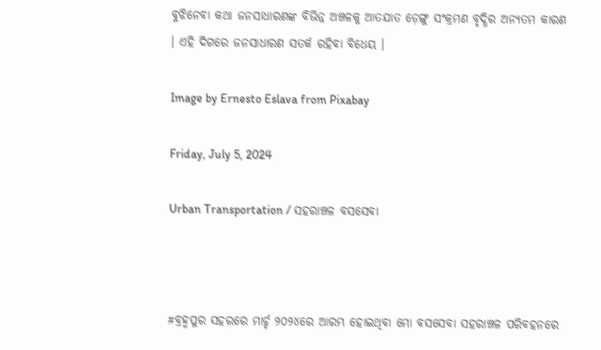ବୁଝିନେବା କଥା ଜନସାଧାରଣଙ୍କ ବିଭିନ୍ନ ଅଞ୍ଚଳକୁ ଆତଯାତ ଡ଼େଙ୍ଗୁ ସଂକ୍ରମଣ ବୃଦ୍ଧିର ଅନ୍ୟତମ କାରଣ । ଏହି ଦିଗରେ ଜନସାଧାରଣ ସତର୍କ ରହିବା ବିଧେୟ ।

Image by Ernesto Eslava from Pixabay

Friday, July 5, 2024

Urban Transportation / ସହରାଞ୍ଚଳ ବସସେବା



#ବ୍ରହ୍ମପୁର ସହରରେ ମାର୍ଚ୍ଚ ୨୦୨୪ରେ ଆରମ୍ଭ ହୋଇଥିବା ମୋ ବସସେବା ସହରାଞ୍ଚଳ ପରିବହନରେ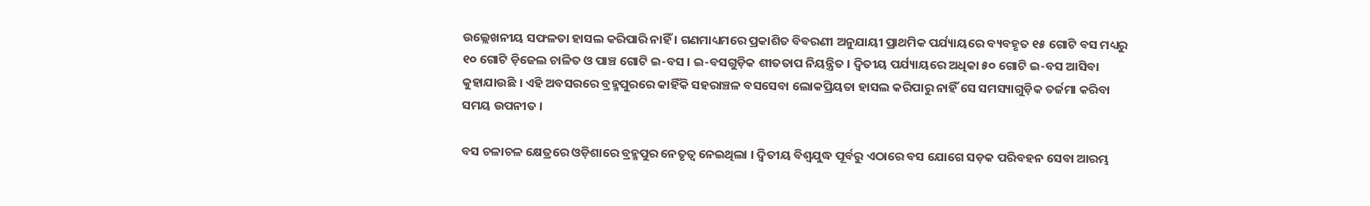ଉଲ୍ଲେଖନୀୟ ସଫଳତା ହାସଲ କରିପାରି ନାହିଁ । ଗଣମାଧ୍ୟମରେ ପ୍ରକାଶିତ ବିବରଣୀ ଅନୁଯାୟୀ ପ୍ରାଥମିକ ପର୍ଯ୍ୟାୟରେ ବ୍ୟବହୃତ ୧୫ ଗୋଟି ବସ ମଧ୍ୟରୁ ୧୦ ଗୋଟି ଡ଼ିଜେଲ ଚାଳିତ ଓ ପାଞ୍ଚ ଗୋଟି ଇ-ବସ । ଇ-ବସଗୁଡ଼ିକ ଶୀତତାପ ନିୟନ୍ତ୍ରିତ । ଦ୍ୱିତୀୟ ପର୍ଯ୍ୟାୟରେ ଅଧିକା ୫୦ ଗୋଟି ଇ-ବସ ଆସିବା କୁହାଯାଉଛି । ଏହି ଅବସରରେ ବ୍ରହ୍ମପୁରରେ କାହିଁକି ସହରାଞ୍ଚଳ ବସସେବା ଲୋକପ୍ରିୟତା ହାସଲ କରିପାରୁ ନାହିଁ ସେ ସମସ୍ୟାଗୁଡ଼ିକ ତର୍ଜମା କରିବା ସମୟ ଉପନୀତ ।

ବସ ଚଳାଚଳ କ୍ଷେତ୍ରରେ ଓଡ଼ିଶାରେ ବ୍ରହ୍ମପୁର ନେତୃତ୍ୱ ନେଇଥିଲା । ଦ୍ୱିତୀୟ ବିଶ୍ୱଯୁଦ୍ଧ ପୂର୍ବରୁ ଏଠାରେ ବସ ଯୋଗେ ସଡ଼କ ପରିବହନ ସେବା ଆରମ୍ଭ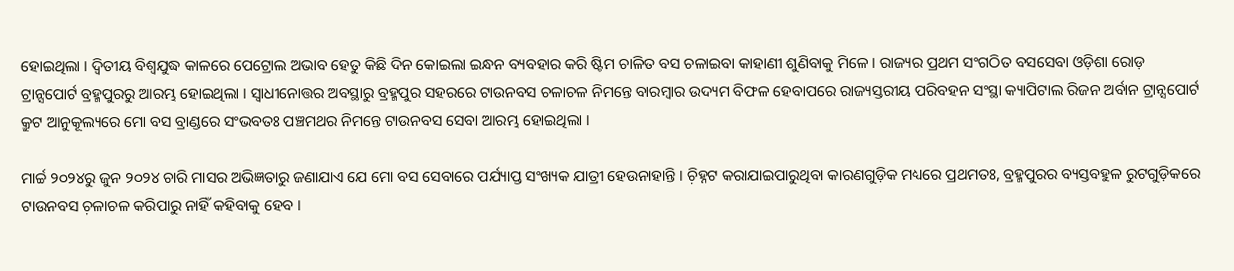ହୋଇଥିଲା । ଦ୍ୱିତୀୟ ବିଶ୍ୱଯୁଦ୍ଧ କାଳରେ ପେଟ୍ରୋଲ ଅଭାବ ହେତୁ କିଛି ଦିନ କୋଇଲା ଇନ୍ଧନ ବ୍ୟବହାର କରି ଷ୍ଟିମ ଚାଳିତ ବସ ଚଳାଇବା କାହାଣୀ ଶୁଣିବାକୁ ମିଳେ । ରାଜ୍ୟର ପ୍ରଥମ ସଂଗଠିତ ବସସେବା ଓଡ଼ିଶା ରୋଡ଼ ଟ୍ରାନ୍ସପୋର୍ଟ ବ୍ରହ୍ମପୁରରୁ ଆରମ୍ଭ ହୋଇଥିଲା । ସ୍ୱାଧୀନୋତ୍ତର ଅବସ୍ଥାରୁ ବ୍ରହ୍ମପୁର ସହରରେ ଟାଉନବସ ଚଳାଚଳ ନିମନ୍ତେ ବାରମ୍ୱାର ଉଦ୍ୟମ ବିଫଳ ହେବାପରେ ରାଜ୍ୟସ୍ତରୀୟ ପରିବହନ ସଂସ୍ଥା କ୍ୟାପିଟାଲ ରିଜନ ଅର୍ବାନ ଟ୍ରାନ୍ସପୋର୍ଟ କ୍ରୁଟ ଆନୁକୂଲ୍ୟରେ ମୋ ବସ ବ୍ରାଣ୍ଡରେ ସଂଭବତଃ ପଞ୍ଚମଥର ନିମନ୍ତେ ଟାଉନବସ ସେବା ଆରମ୍ଭ ହୋଇଥିଲା ।

ମାର୍ଚ୍ଚ ୨୦୨୪ରୁ ଜୁନ ୨୦୨୪ ଚାରି ମାସର ଅଭିଜ୍ଞତାରୁ ଜଣାଯାଏ ଯେ ମୋ ବସ ସେବାରେ ପର୍ଯ୍ୟାପ୍ତ ସଂଖ୍ୟକ ଯାତ୍ରୀ ହେଉନାହାନ୍ତି । ଚ଼ିହ୍ନଟ କରାଯାଇପାରୁଥିବା କାରଣଗୁଡ଼ିକ ମଧ୍ୟରେ ପ୍ରଥମତଃ, ବ୍ରହ୍ମପୁରର ବ୍ୟସ୍ତବହୁଳ ରୁଟଗୁଡ଼ିକରେ ଟାଉନବସ ଚ଼ଳାଚଳ କରିପାରୁ ନାହିଁ କହିବାକୁ ହେବ ।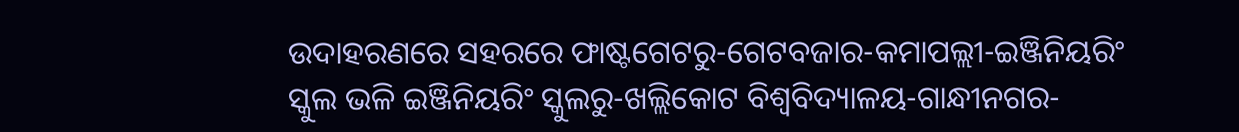ଉଦାହରଣରେ ସହରରେ ଫାଷ୍ଟଗେଟରୁ-ଗେଟବଜାର-କମାପଲ୍ଲୀ-ଇଞ୍ଜିନିୟରିଂ ସ୍କୁଲ ଭଳି ଇଞ୍ଜିନିୟରିଂ ସ୍କୁଲରୁ-ଖଲ୍ଲିକୋଟ ବିଶ୍ୱବିଦ୍ୟାଳୟ-ଗାନ୍ଧୀନଗର-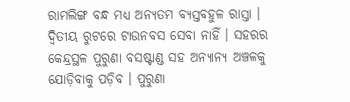ରାମଲିଙ୍ଗ ବନ୍ଧ ମଧ୍ୟ ଅନ୍ୟତମ ବ୍ୟସ୍ତବହୁଳ ରାସ୍ତା । ଦ୍ୱିତୀୟ ରୁଟରେ ଟାଉନବସ ସେବା ନାହିଁ । ସହରର କେନ୍ଦ୍ରସ୍ଥଳ ପୁରୁଣା ବସଷ୍ଟାଣ୍ଡ ସହ ଅନ୍ୟାନ୍ୟ ଅଞ୍ଚଳକୁ ଯୋଡ଼ିବାକୁ ପଡ଼ିବ । ପୁରୁଣା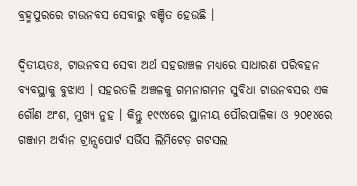ବ୍ରହ୍ମପୁରରେ ଟାଉନବସ ସେବାରୁ ବଞ୍ଚିତ ହେଉଛି ।

ଦ୍ୱିତୀୟତଃ, ଟାଉନବସ ସେବା ଅର୍ଥ ସହରାଞ୍ଚଳ ମଧ୍ୟରେ ସାଧାରଣ ପରିବହନ ବ୍ୟବସ୍ଥାକୁ ବୁଝାଏ । ସହରତଳି ଅଞ୍ଚଳକୁ ଗମନାଗମନ ସୁବିଧା ଟାଉନବସର ଏକ ଗୌଣ ଅଂଶ, ମୁଖ୍ୟ ନୁହ । କିନ୍ତୁ ୧୯୯୪ରେ ସ୍ଥାନୀୟ ପୌରପାଳିକା ଓ ୨୦୧୪ରେ ଗଞ୍ଜାମ ଅର୍ବାନ ଟ୍ରାନ୍ସପୋର୍ଟ ସର୍ଭିସ ଲିମିଟେଡ଼ ଗଟସଲ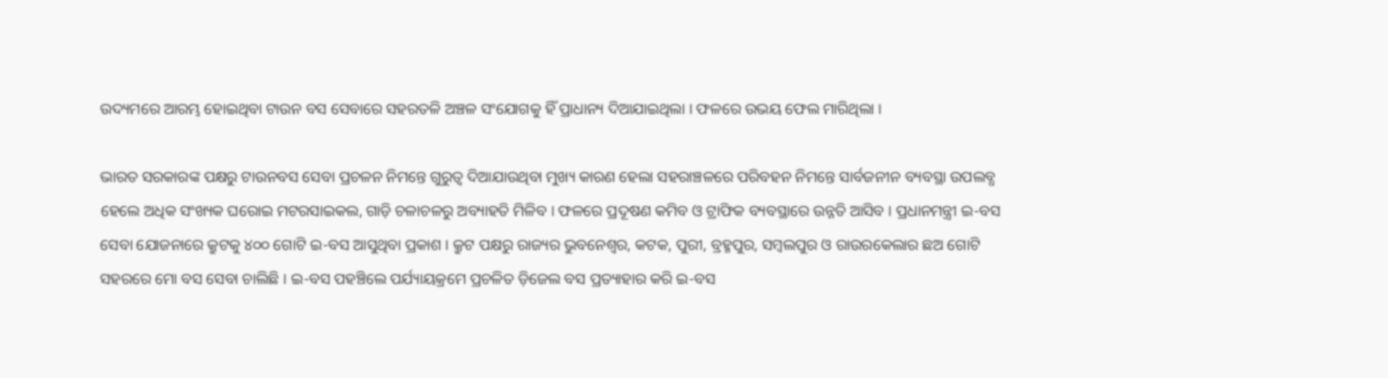ଉଦ୍ୟମରେ ଆରମ୍ଭ ହୋଇଥିବା ଟାଉନ ବସ ସେବାରେ ସହରତଳି ଅଞ୍ଚଳ ସଂଯୋଗକୁ ହିଁ ପ୍ରାଧାନ୍ୟ ଦିଆଯାଇଥିଲା । ଫଳରେ ଉଭୟ ଫେଲ ମାରିଥିଲା ।

ଭାରତ ସରକାରଙ୍କ ପକ୍ଷରୁ ଟାଉନବସ ସେବା ପ୍ରଚଳନ ନିମନ୍ତେ ଗୁରୁତ୍ୱ ଦିଆଯାଉଥିବା ମୁଖ୍ୟ କାରଣ ହେଲା ସହରାଞ୍ଚଳରେ ପରିବହନ ନିମନ୍ତେ ସାର୍ବଜନୀନ ବ୍ୟବସ୍ଥା ଉପଲବ୍ଧ ହେଲେ ଅଧିକ ସଂଖ୍ୟକ ଘରୋଇ ମଟରସାଇକଲ, ଗାଡ଼ି ଚଳାଚଳରୁ ଅବ୍ୟାହତି ମିଳିବ । ଫଳରେ ପ୍ରଦୂଷଣ କମିବ ଓ ଟ୍ରାଫିକ ବ୍ୟବସ୍ଥାରେ ଉନ୍ନତି ଆସିବ । ପ୍ରଧାନମନ୍ତ୍ରୀ ଇ-ବସ ସେବା ଯୋଜନାରେ କ୍ରୁଟକୁ ୪୦୦ ଗୋଟି ଇ-ବସ ଆସୁଥିବା ପ୍ରକାଶ । କ୍ରୁଟ ପକ୍ଷରୁ ରାଜ୍ୟର ଭୁବନେଶ୍ୱର, କଟକ, ପୁରୀ, ବ୍ରହ୍ମପୁର, ସମ୍ୱଲପୁର ଓ ରାଉରକେଲାର ଛଅ ଗୋଟି ସହରରେ ମୋ ବସ ସେବା ଚାଲିଛି । ଇ-ବସ ପହଞ୍ଚିଲେ ପର୍ଯ୍ୟାୟକ୍ରମେ ପ୍ରଚଳିତ ଡ଼ିଜେଲ ବସ ପ୍ରତ୍ୟାହାର କରି ଇ-ବସ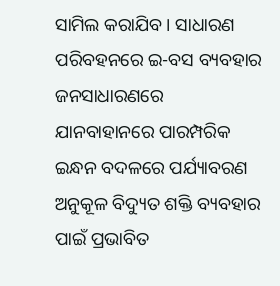ସାମିଲ କରାଯିବ । ସାଧାରଣ ପରିବହନରେ ଇ-ବସ ବ୍ୟବହାର ଜନସାଧାରଣରେ ଯାନବାହାନରେ ପାରମ୍ପରିକ ଇନ୍ଧନ ବଦଳରେ ପର୍ଯ୍ୟାବରଣ ଅନୁକୂଳ ବିଦ୍ୟୁତ ଶକ୍ତି ବ୍ୟବହାର ପାଇଁ ପ୍ରଭାବିତ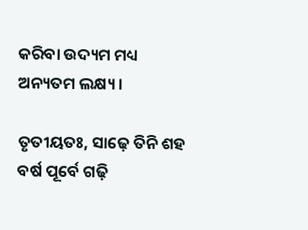କରିବା ଉଦ୍ୟମ ମଧ୍ୟ ଅନ୍ୟତମ ଲକ୍ଷ୍ୟ ।

ତୃତୀୟତଃ, ସାଢ଼େ ତିନି ଶହ ବର୍ଷ ପୂର୍ବେ ଗଢ଼ି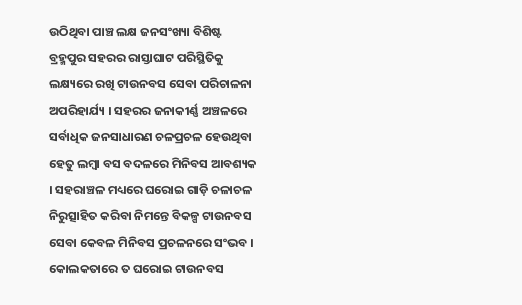ଉଠିଥିବା ପାଞ୍ଚ ଲକ୍ଷ ଜନସଂଖ୍ୟା ବିଶିଷ୍ଟ ବ୍ରହ୍ମପୁର ସହରର ରାସ୍ତାଘାଟ ପରିସ୍ଥିତିକୁ ଲକ୍ଷ୍ୟରେ ରଖି ଟାଉନବସ ସେବା ପରିଚାଳନା ଅପରିହାର୍ଯ୍ୟ । ସହରର ଜନାକୀର୍ଣ୍ଣ ଅଞ୍ଚଳରେ ସର୍ବାଧିକ ଜନସାଧାରଣ ଚଳପ୍ରଚଳ ହେଉଥିବା ହେତୁ ଲମ୍ୱା ବସ ବଦଳରେ ମିନିବସ ଆବଶ୍ୟକ । ସହରାଞ୍ଚଳ ମଧ୍ୟରେ ଘରୋଇ ଗାଡ଼ି ଚଳାଚଳ ନିରୁତ୍ସାହିତ କରିବା ନିମନ୍ତେ ବିକଳ୍ପ ଟାଉନବସ ସେବା କେବଳ ମିନିବସ ପ୍ରଚଳନରେ ସଂଭବ । କୋଲକତାରେ ତ ଘରୋଇ ଟାଉନବସ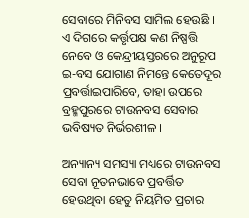ସେବାରେ ମିନିବସ ସାମିଲ ହେଉଛି । ଏ ଦିଗରେ କର୍ତ୍ତୃପକ୍ଷ କଣ ନିଷ୍ପତ୍ତି ନେବେ ଓ କେନ୍ଦ୍ରୀୟସ୍ତରରେ ଅନୁରୂପ ଇ-ବସ ଯୋଗାଣ ନିମନ୍ତେ କେତେଦୂର ପ୍ରବର୍ତ୍ତାଇପାରିବେ, ତାହା ଉପରେ ବ୍ରହ୍ମପୁରରେ ଟାଉନବସ ସେବାର ଭବିଷ୍ୟତ ନିର୍ଭରଶୀଳ ।

ଅନ୍ୟାନ୍ୟ ସମସ୍ୟା ମଧ୍ୟରେ ଟାଉନବସ ସେବା ନୂତନଭାବେ ପ୍ରବର୍ତ୍ତିତ ହେଉଥିବା ହେତୁ ନିୟମିତ ପ୍ରଚାର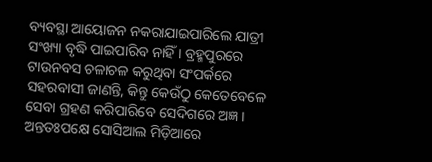ବ୍ୟବସ୍ଥା ଆୟୋଜନ ନକରାଯାଇପାରିଲେ ଯାତ୍ରୀ ସଂଖ୍ୟା ବୃଦ୍ଧି ପାଇପାରିବ ନାହିଁ । ବ୍ରହ୍ମପୁରରେ ଟାଉନବସ ଚଳାଚଳ କରୁଥିବା ସଂପର୍କରେ ସହରବାସୀ ଜାଣନ୍ତି, କିନ୍ତୁ କେଉଁଠୁ କେତେବେଳେ ସେବା ଗ୍ରହଣ କରିପାରିବେ ସେଦିଗରେ ଅଜ୍ଞ । ଅନ୍ତତଃପକ୍ଷେ ସୋସିଆଲ ମିଡ଼ିଆରେ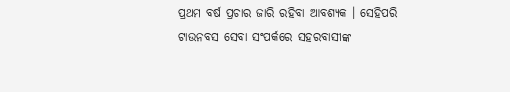ପ୍ରଥମ ବର୍ଷ ପ୍ରଚାର ଜାରି ରହିବା ଆବଶ୍ୟକ । ସେହିପରି ଟାଉନବସ ସେବା ସଂପର୍କରେ ସହରବାସୀଙ୍କ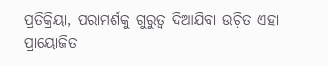ପ୍ରତିକ୍ରିୟା, ପରାମର୍ଶକୁ ଗୁରୁତ୍ୱ ଦିଆଯିବା ଉଚ଼ିତ ଏହା ପ୍ରାୟୋଜିତ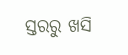ସ୍ତରରୁ ଖସି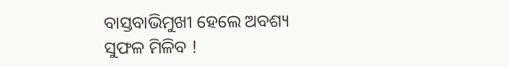ବାସ୍ତବାଭିମୁଖୀ ହେଲେ ଅବଶ୍ୟ ସୁଫଳ ମିଳିବ !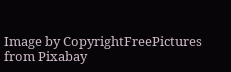Image by CopyrightFreePictures from Pixabay